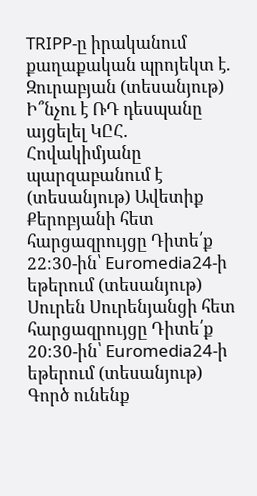TRIPP-ը իրականում քաղաքական պրոյեկտ է. Զուրաբյան (տեսանյութ) Ի՞նչու է ՌԴ դեսպանը այցելել ԿԸՀ. Հովակիմյանը պարզաբանում է (տեսանյութ) Ավետիք Քերոբյանի հետ հարցազրույցը Դիտե՛ք 22։30-ին՝ Euromedia24-ի եթերում (տեսանյութ) Սուրեն Սուրենյանցի հետ հարցազրույցը Դիտե՛ք 20։30-ին՝ Euromedia24-ի եթերում (տեսանյութ) Գործ ունենք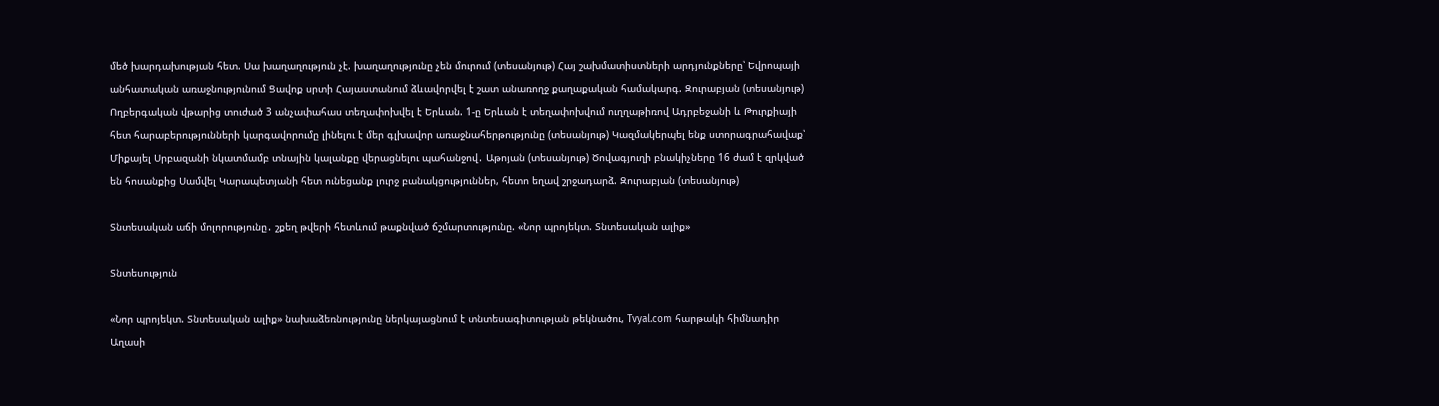մեծ խարդախության հետ. Սա խաղաղություն չէ. խաղաղությունը չեն մուրում (տեսանյութ) Հայ շախմատիստների արդյունքները՝ Եվրոպայի անհատական առաջնությունում Ցավոք սրտի Հայաստանում ձևավորվել է շատ անառողջ քաղաքական համակարգ. Զուրաբյան (տեսանյութ) Ողբերգական վթարից տուժած 3 անչափահաս տեղափոխվել է Երևան. 1-ը Երևան է տեղափոխվում ուղղաթիռով Ադրբեջանի և Թուրքիայի հետ հարաբերությունների կարգավորումը լինելու է մեր գլխավոր առաջնահերթությունը (տեսանյութ) Կազմակերպել ենք ստորագրահավաք՝ Միքայել Սրբազանի նկատմամբ տնային կալանքը վերացնելու պահանջով․ Աթոյան (տեսանյութ) Ծովագյուղի բնակիչները 16 ժամ է զրկված են հոսանքից Սամվել Կարապետյանի հետ ունեցանք լուրջ բանակցություններ, հետո եղավ շրջադարձ. Զուրաբյան (տեսանյութ)

Տնտեսական աճի մոլորությունը․ շքեղ թվերի հետևում թաքնված ճշմարտությունը. «Նոր պրոյեկտ. Տնտեսական ալիք»

Տնտեսություն

«Նոր պրոյեկտ. Տնտեսական ալիք» նախաձեռնությունը ներկայացնում է տնտեսագիտության թեկնածու, Tvyal.com հարթակի հիմնադիր Աղասի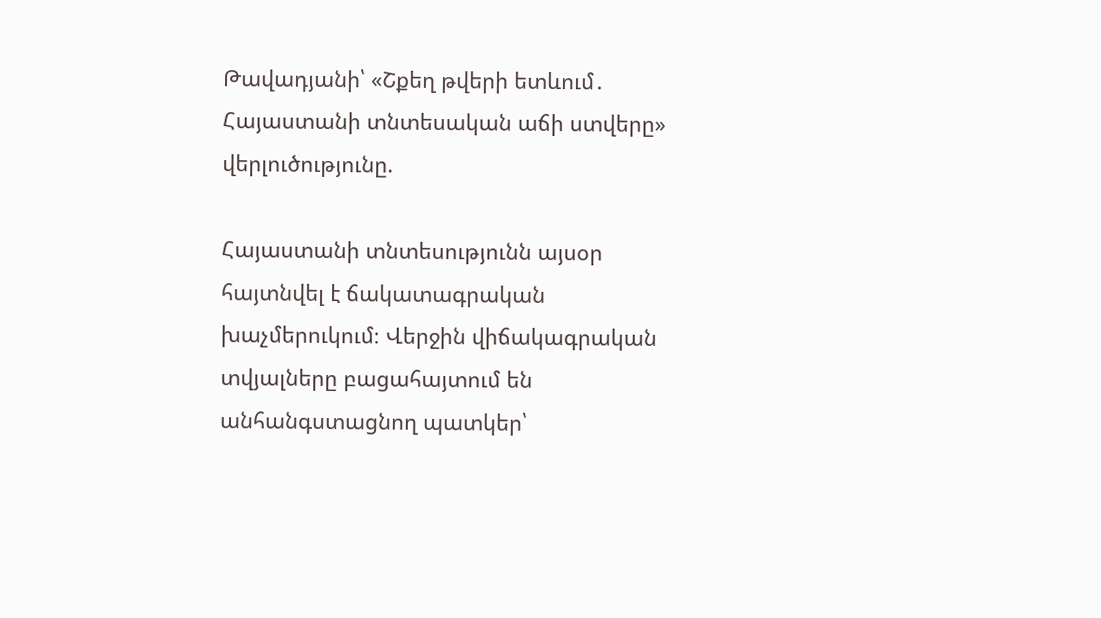Թավադյանի՝ «Շքեղ թվերի ետևում․ Հայաստանի տնտեսական աճի ստվերը» վերլուծությունը.

Հայաստանի տնտեսությունն այսօր հայտնվել է ճակատագրական խաչմերուկում։ Վերջին վիճակագրական տվյալները բացահայտում են անհանգստացնող պատկեր՝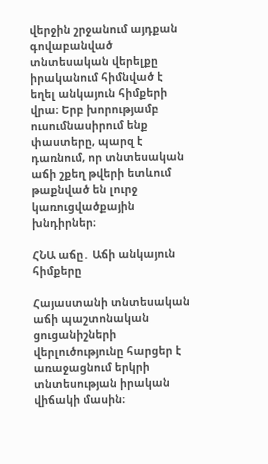վերջին շրջանում այդքան գովաբանված տնտեսական վերելքը իրականում հիմնված է եղել անկայուն հիմքերի վրա։ Երբ խորությամբ ուսումնասիրում ենք փաստերը, պարզ է դառնում, որ տնտեսական աճի շքեղ թվերի ետևում թաքնված են լուրջ կառուցվածքային խնդիրներ։

ՀՆԱ աճը․ Աճի անկայուն հիմքերը

Հայաստանի տնտեսական աճի պաշտոնական ցուցանիշների վերլուծությունը հարցեր է առաջացնում երկրի տնտեսության իրական վիճակի մասին։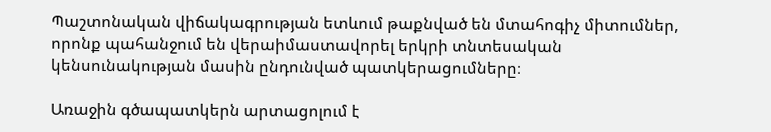Պաշտոնական վիճակագրության ետևում թաքնված են մտահոգիչ միտումներ, որոնք պահանջում են վերաիմաստավորել երկրի տնտեսական կենսունակության մասին ընդունված պատկերացումները։

Առաջին գծապատկերն արտացոլում է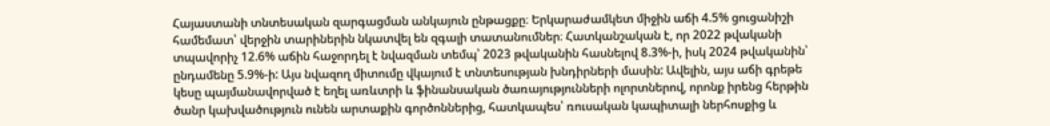Հայաստանի տնտեսական զարգացման անկայուն ընթացքը։ Երկարաժամկետ միջին աճի 4.5% ցուցանիշի համեմատ՝ վերջին տարիներին նկատվել են զգալի տատանումներ։ Հատկանշական է, որ 2022 թվականի տպավորիչ 12.6% աճին հաջորդել է նվազման տեմպ՝ 2023 թվականին հասնելով 8.3%-ի, իսկ 2024 թվականին՝ ընդամենը 5.9%-ի: Այս նվազող միտումը վկայում է տնտեսության խնդիրների մասին: Ավելին, այս աճի գրեթե կեսը պայմանավորված է եղել առևտրի և ֆինանսական ծառայությունների ոլորտներով, որոնք իրենց հերթին ծանր կախվածություն ունեն արտաքին գործոններից, հատկապես՝ ռուսական կապիտալի ներհոսքից և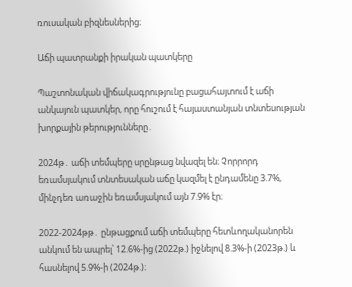ռուսական բիզնեսներից։

Աճի պատրանքի իրական պատկերը

Պաշտոնական վիճակագրությունը բացահայտում է աճի անկայուն պատկեր, որը հուշում է հայաստանյան տնտեսության խորքային թերությունները․

2024թ․ աճի տեմպերը սրընթաց նվազել են։ Չորրորդ եռամսյակում տնտեսական աճը կազմել է ընդամենը 3.7%, մինչդեռ առաջին եռամսյակում այն 7.9% էր։

2022-2024թթ․ ընթացքում աճի տեմպերը հետևողականորեն անկում են ապրել՝ 12.6%-ից (2022թ.) իջնելով 8.3%-ի (2023թ.) և հասնելով 5.9%-ի (2024թ.)։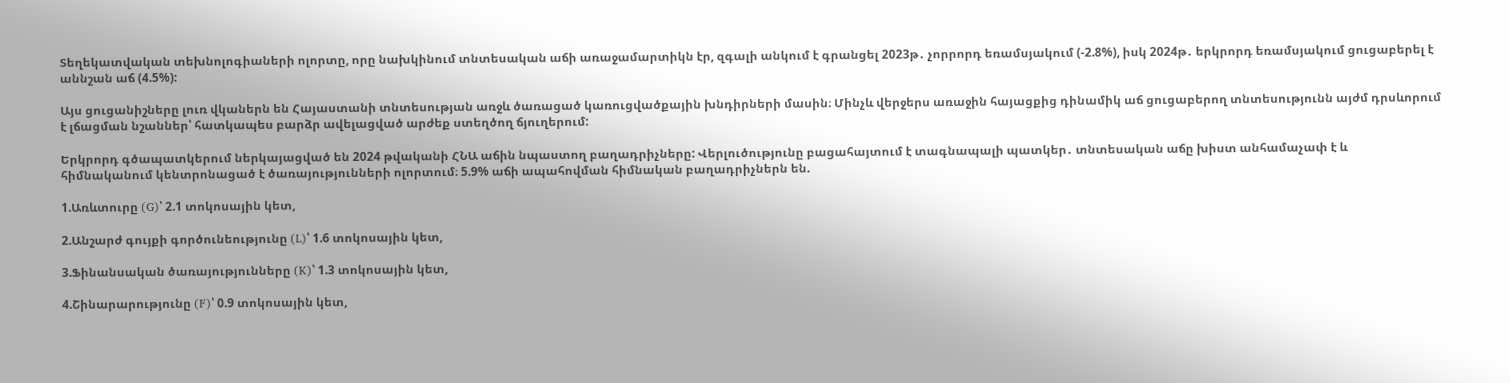Տեղեկատվական տեխնոլոգիաների ոլորտը, որը նախկինում տնտեսական աճի առաջամարտիկն էր, զգալի անկում է գրանցել 2023թ․ չորրորդ եռամսյակում (-2.8%), իսկ 2024թ․ երկրորդ եռամսյակում ցուցաբերել է աննշան աճ (4.5%):

Այս ցուցանիշները լուռ վկաներն են Հայաստանի տնտեսության առջև ծառացած կառուցվածքային խնդիրների մասին։ Մինչև վերջերս առաջին հայացքից դինամիկ աճ ցուցաբերող տնտեսությունն այժմ դրսևորում է լճացման նշաններ՝ հատկապես բարձր ավելացված արժեք ստեղծող ճյուղերում:

Երկրորդ գծապատկերում ներկայացված են 2024 թվականի ՀՆԱ աճին նպաստող բաղադրիչները: Վերլուծությունը բացահայտում է տագնապալի պատկեր․ տնտեսական աճը խիստ անհամաչափ է և հիմնականում կենտրոնացած է ծառայությունների ոլորտում։ 5.9% աճի ապահովման հիմնական բաղադրիչներն են.

1.Առևտուրը (G)՝ 2.1 տոկոսային կետ,

2.Անշարժ գույքի գործունեությունը (L)՝ 1.6 տոկոսային կետ,

3.Ֆինանսական ծառայությունները (K)՝ 1.3 տոկոսային կետ,

4.Շինարարությունը (F)՝ 0.9 տոկոսային կետ,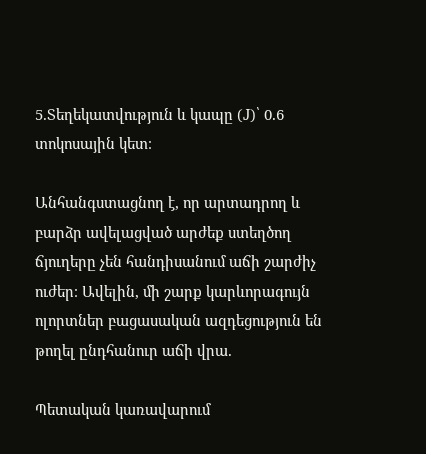5.Տեղեկատվություն և կապը (J)՝ 0.6 տոկոսային կետ։

Անհանգստացնող է, որ արտադրող և բարձր ավելացված արժեք ստեղծող ճյուղերը չեն հանդիսանում աճի շարժիչ ուժեր։ Ավելին, մի շարք կարևորագույն ոլորտներ բացասական ազդեցություն են թողել ընդհանուր աճի վրա.

Պետական կառավարում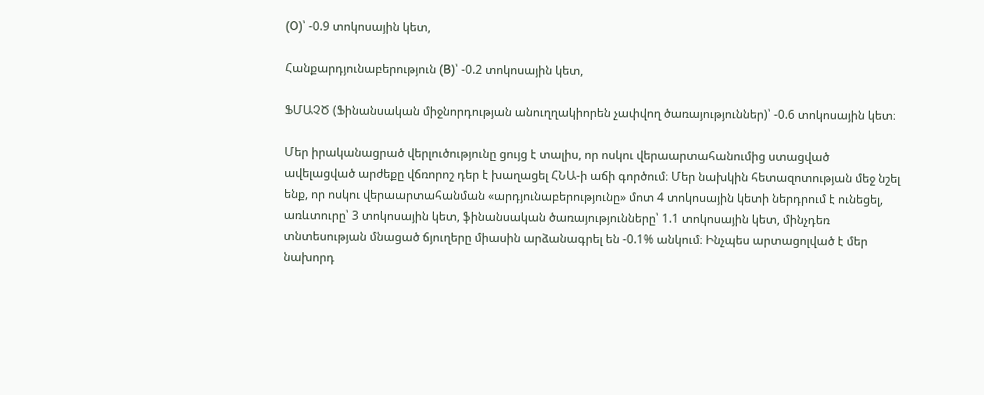(O)՝ -0.9 տոկոսային կետ,

Հանքարդյունաբերություն (B)՝ -0.2 տոկոսային կետ,

ՖՄԱՉԾ (Ֆինանսական միջնորդության անուղղակիորեն չափվող ծառայություններ)՝ -0.6 տոկոսային կետ։

Մեր իրականացրած վերլուծությունը ցույց է տալիս, որ ոսկու վերաարտահանումից ստացված ավելացված արժեքը վճռորոշ դեր է խաղացել ՀՆԱ-ի աճի գործում։ Մեր նախկին հետազոտության մեջ նշել ենք, որ ոսկու վերաարտահանման «արդյունաբերությունը» մոտ 4 տոկոսային կետի ներդրում է ունեցել, առևտուրը՝ 3 տոկոսային կետ, ֆինանսական ծառայությունները՝ 1.1 տոկոսային կետ, մինչդեռ տնտեսության մնացած ճյուղերը միասին արձանագրել են -0.1% անկում։ Ինչպես արտացոլված է մեր նախորդ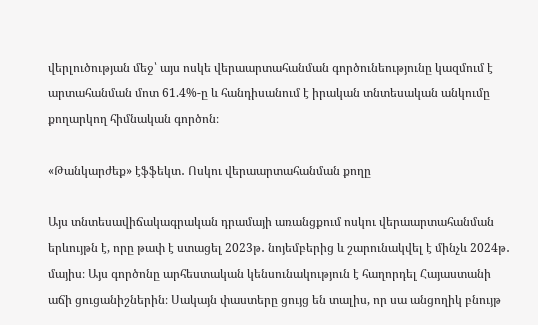վերլուծության մեջ՝ այս ոսկե վերաարտահանման գործունեությունը կազմում է արտահանման մոտ 61.4%-ը և հանդիսանում է իրական տնտեսական անկումը քողարկող հիմնական գործոն։

«Թանկարժեք» էֆֆեկտ․ Ոսկու վերաարտահանման քողը

Այս տնտեսավիճակագրական դրամայի առանցքում ոսկու վերաարտահանման երևույթն է, որը թափ է ստացել 2023թ․ նոյեմբերից և շարունակվել է մինչև 2024թ․ մայիս։ Այս գործոնը արհեստական կենսունակություն է հաղորդել Հայաստանի աճի ցուցանիշներին։ Սակայն փաստերը ցույց են տալիս, որ սա անցողիկ բնույթ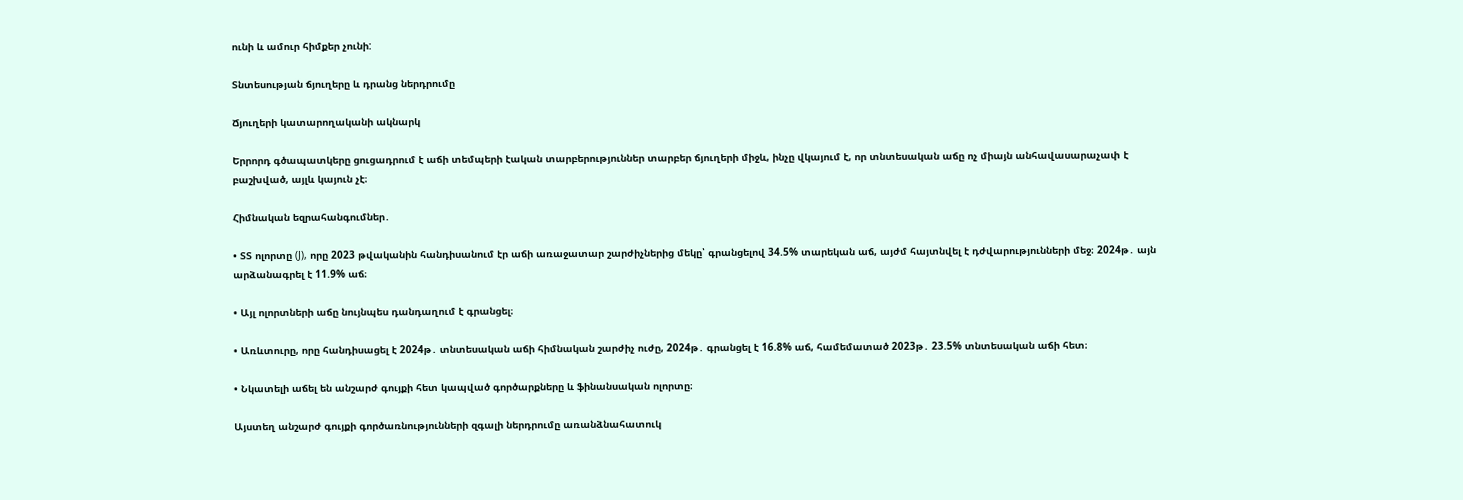ունի և ամուր հիմքեր չունի:

Տնտեսության ճյուղերը և դրանց ներդրումը

Ճյուղերի կատարողականի ակնարկ

Երրորդ գծապատկերը ցուցադրում է աճի տեմպերի էական տարբերություններ տարբեր ճյուղերի միջև, ինչը վկայում է, որ տնտեսական աճը ոչ միայն անհավասարաչափ է բաշխված, այլև կայուն չէ։

Հիմնական եզրահանգումներ․

• ՏՏ ոլորտը (J), որը 2023 թվականին հանդիսանում էր աճի առաջատար շարժիչներից մեկը՝ գրանցելով 34.5% տարեկան աճ, այժմ հայտնվել է դժվարությունների մեջ։ 2024թ․ այն արձանագրել է 11.9% աճ։

• Այլ ոլորտների աճը նույնպես դանդաղում է գրանցել։

• Առևտուրը, որը հանդիսացել է 2024թ․ տնտեսական աճի հիմնական շարժիչ ուժը, 2024թ․ գրանցել է 16.8% աճ, համեմատած 2023թ․ 23.5% տնտեսական աճի հետ։

• Նկատելի աճել են անշարժ գույքի հետ կապված գործարքները և ֆինանսական ոլորտը։

Այստեղ անշարժ գույքի գործառնությունների զգալի ներդրումը առանձնահատուկ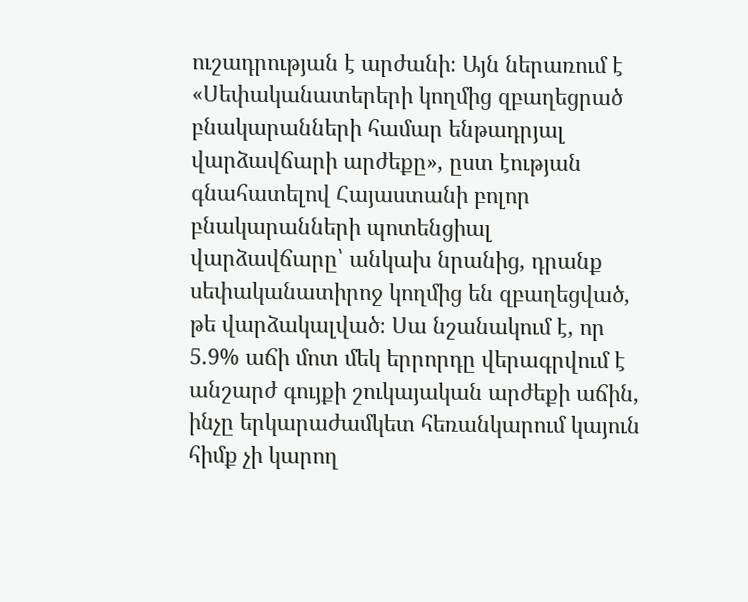ուշադրության է արժանի։ Այն ներառում է «Սեփականատերերի կողմից զբաղեցրած բնակարանների համար ենթադրյալ վարձավճարի արժեքը», ըստ էության գնահատելով Հայաստանի բոլոր բնակարանների պոտենցիալ վարձավճարը՝ անկախ նրանից, դրանք սեփականատիրոջ կողմից են զբաղեցված, թե վարձակալված։ Սա նշանակում է, որ 5.9% աճի մոտ մեկ երրորդը վերագրվում է անշարժ գույքի շուկայական արժեքի աճին, ինչը երկարաժամկետ հեռանկարում կայուն հիմք չի կարող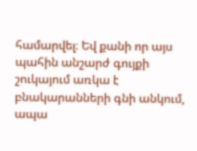համարվել։ Եվ քանի որ այս պահին անշարժ գույքի շուկայում առկա է բնակարանների գնի անկում, ապա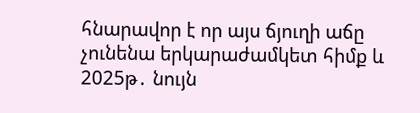հնարավոր է որ այս ճյուղի աճը չունենա երկարաժամկետ հիմք և 2025թ․ նույն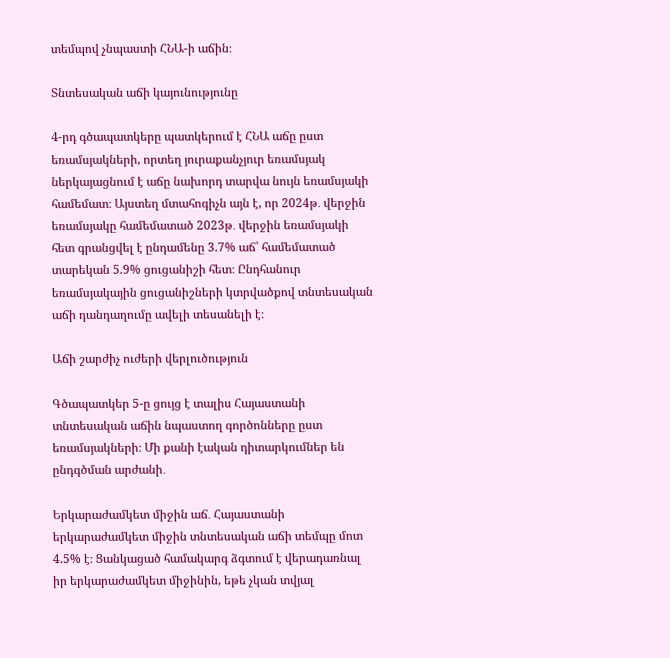տեմպով չնպաստի ՀՆԱ-ի աճին։

Տնտեսական աճի կայունությունը

4-րդ գծապատկերը պատկերում է ՀՆԱ աճը ըստ եռամսյակների, որտեղ յուրաքանչյուր եռամսյակ ներկայացնում է աճը նախորդ տարվա նույն եռամսյակի համեմատ։ Այստեղ մտահոգիչն այն է, որ 2024թ․ վերջին եռամսյակը համեմատած 2023թ․ վերջին եռամսյակի հետ գրանցվել է ընդամենը 3.7% աճ՝ համեմատած տարեկան 5.9% ցուցանիշի հետ։ Ընդհանուր եռամսյակային ցուցանիշների կտրվածքով տնտեսական աճի դանդաղումը ավելի տեսանելի է։

Աճի շարժիչ ուժերի վերլուծություն

Գծապատկեր 5-ը ցույց է տալիս Հայաստանի տնտեսական աճին նպաստող գործոնները ըստ եռամսյակների։ Մի քանի էական դիտարկումներ են ընդգծման արժանի․

Երկարաժամկետ միջին աճ․ Հայաստանի երկարաժամկետ միջին տնտեսական աճի տեմպը մոտ 4.5% է։ Ցանկացած համակարգ ձգտում է վերադառնալ իր երկարաժամկետ միջինին, եթե չկան տվյալ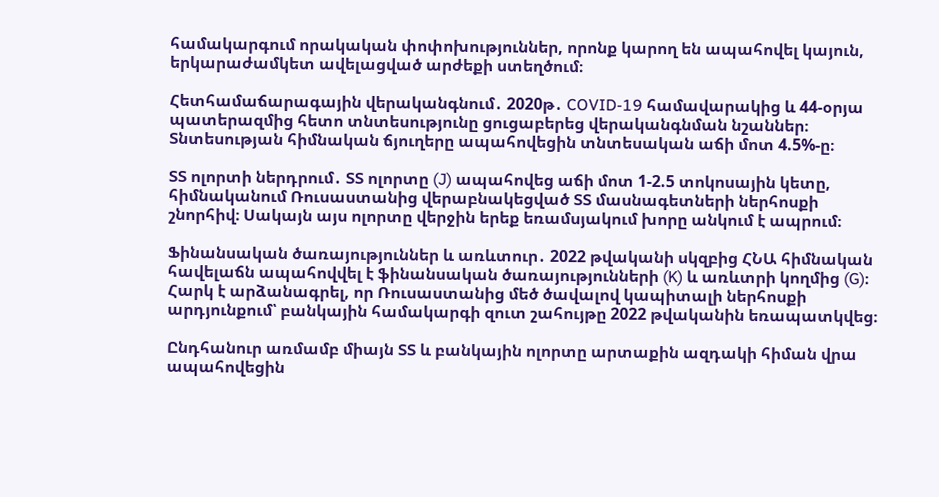համակարգում որակական փոփոխություններ, որոնք կարող են ապահովել կայուն, երկարաժամկետ ավելացված արժեքի ստեղծում։

Հետհամաճարագային վերականգնում․ 2020թ․ COVID-19 համավարակից և 44-օրյա պատերազմից հետո տնտեսությունը ցուցաբերեց վերականգնման նշաններ։ Տնտեսության հիմնական ճյուղերը ապահովեցին տնտեսական աճի մոտ 4.5%-ը։

ՏՏ ոլորտի ներդրում․ ՏՏ ոլորտը (J) ապահովեց աճի մոտ 1-2.5 տոկոսային կետը, հիմնականում Ռուսաստանից վերաբնակեցված ՏՏ մասնագետների ներհոսքի շնորհիվ։ Սակայն այս ոլորտը վերջին երեք եռամսյակում խորը անկում է ապրում։

Ֆինանսական ծառայություններ և առևտուր․ 2022 թվականի սկզբից ՀՆԱ հիմնական հավելաճն ապահովվել է ֆինանսական ծառայությունների (K) և առևտրի կողմից (G)։ Հարկ է արձանագրել, որ Ռուսաստանից մեծ ծավալով կապիտալի ներհոսքի արդյունքում՝ բանկային համակարգի զուտ շահույթը 2022 թվականին եռապատկվեց։

Ընդհանուր առմամբ միայն ՏՏ և բանկային ոլորտը արտաքին ազդակի հիման վրա ապահովեցին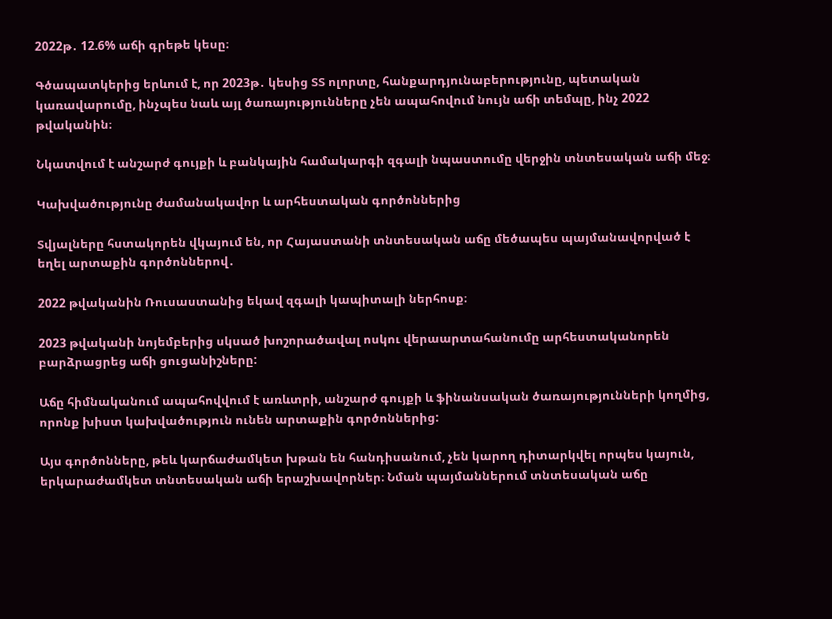2022թ․ 12.6% աճի գրեթե կեսը։

Գծապատկերից երևում է, որ 2023թ․ կեսից ՏՏ ոլորտը, հանքարդյունաբերությունը, պետական կառավարումը, ինչպես նաև այլ ծառայությունները չեն ապահովում նույն աճի տեմպը, ինչ 2022 թվականին։

Նկատվում է անշարժ գույքի և բանկային համակարգի զգալի նպաստումը վերջին տնտեսական աճի մեջ։

Կախվածությունը ժամանակավոր և արհեստական գործոններից

Տվյալները հստակորեն վկայում են, որ Հայաստանի տնտեսական աճը մեծապես պայմանավորված է եղել արտաքին գործոններով․

2022 թվականին Ռուսաստանից եկավ զգալի կապիտալի ներհոսք։

2023 թվականի նոյեմբերից սկսած խոշորածավալ ոսկու վերաարտահանումը արհեստականորեն բարձրացրեց աճի ցուցանիշները:

Աճը հիմնականում ապահովվում է առևտրի, անշարժ գույքի և ֆինանսական ծառայությունների կողմից, որոնք խիստ կախվածություն ունեն արտաքին գործոններից:

Այս գործոնները, թեև կարճաժամկետ խթան են հանդիսանում, չեն կարող դիտարկվել որպես կայուն, երկարաժամկետ տնտեսական աճի երաշխավորներ։ Նման պայմաններում տնտեսական աճը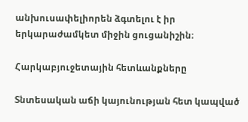անխուսափելիորեն ձգտելու է իր երկարաժամկետ միջին ցուցանիշին։

Հարկաբյուջետային հետևանքները

Տնտեսական աճի կայունության հետ կապված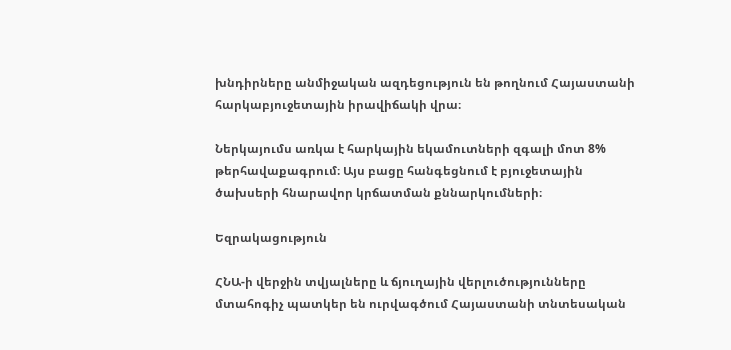խնդիրները անմիջական ազդեցություն են թողնում Հայաստանի հարկաբյուջետային իրավիճակի վրա։

Ներկայումս առկա է հարկային եկամուտների զգալի մոտ 8% թերհավաքագրում։ Այս բացը հանգեցնում է բյուջետային ծախսերի հնարավոր կրճատման քննարկումների։

Եզրակացություն

ՀՆԱ-ի վերջին տվյալները և ճյուղային վերլուծությունները մտահոգիչ պատկեր են ուրվագծում Հայաստանի տնտեսական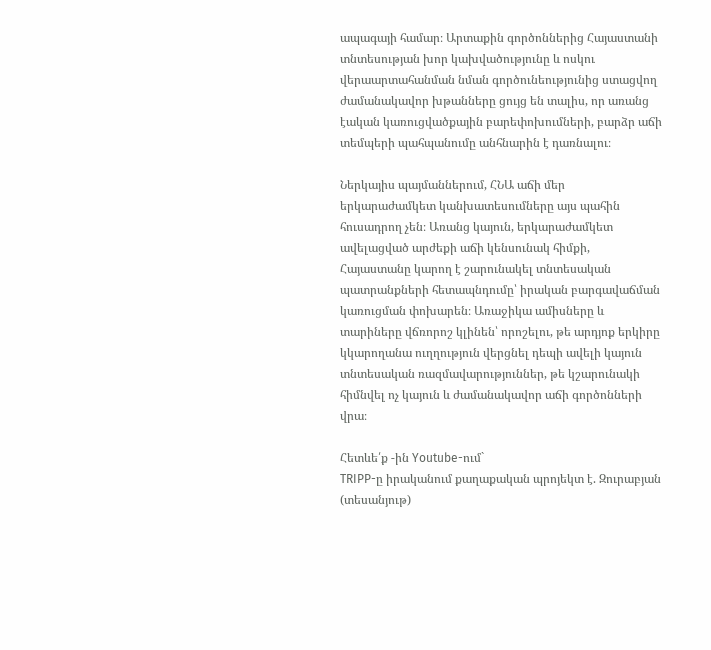ապագայի համար։ Արտաքին գործոններից Հայաստանի տնտեսության խոր կախվածությունը և ոսկու վերաարտահանման նման գործունեությունից ստացվող ժամանակավոր խթանները ցույց են տալիս, որ առանց էական կառուցվածքային բարեփոխումների, բարձր աճի տեմպերի պահպանումը անհնարին է դառնալու։

Ներկայիս պայմաններում, ՀՆԱ աճի մեր երկարաժամկետ կանխատեսումները այս պահին հուսադրող չեն։ Առանց կայուն, երկարաժամկետ ավելացված արժեքի աճի կենսունակ հիմքի, Հայաստանը կարող է շարունակել տնտեսական պատրանքների հետապնդումը՝ իրական բարգավաճման կառուցման փոխարեն։ Առաջիկա ամիսները և տարիները վճռորոշ կլինեն՝ որոշելու, թե արդյոք երկիրը կկարողանա ուղղություն վերցնել դեպի ավելի կայուն տնտեսական ռազմավարություններ, թե կշարունակի հիմնվել ոչ կայուն և ժամանակավոր աճի գործոնների վրա։

Հետևե՛ք -ին Youtube-ում`
TRIPP-ը իրականում քաղաքական պրոյեկտ է. Զուրաբյան (տեսանյութ)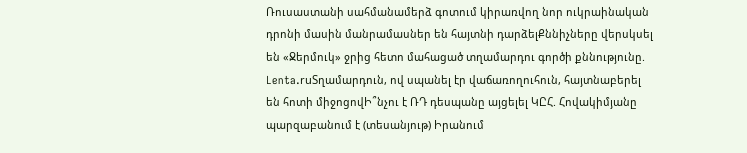Ռուսաստանի սահմանամերձ գոտում կիրառվող նոր ուկրաինական դրոնի մասին մանրամասներ են հայտնի դարձելՔննիչները վերսկսել են «Ջերմուկ» ջրից հետո մահացած տղամարդու գործի քննությունը. Lenta.ruՏղամարդուն, ով սպանել էր վաճառողուհուն, հայտնաբերել են հոտի միջոցովԻ՞նչու է ՌԴ դեսպանը այցելել ԿԸՀ. Հովակիմյանը պարզաբանում է (տեսանյութ) Իրանում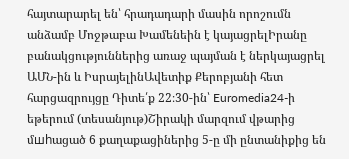հայտարարել են՝ հրադադարի մասին որոշումն անձամբ Մոջթաբա Խամենեին է կայացրելԻրանը բանակցություններից առաջ պայման է ներկայացրել ԱՄՆ-ին և ԻսրայելինԱվետիք Քերոբյանի հետ հարցազրույցը Դիտե՛ք 22։30-ին՝ Euromedia24-ի եթերում (տեսանյութ)Շիրակի մարզում վթարից մшhացած 6 քաղաքացիներից 5-ը մի ընտանիքից են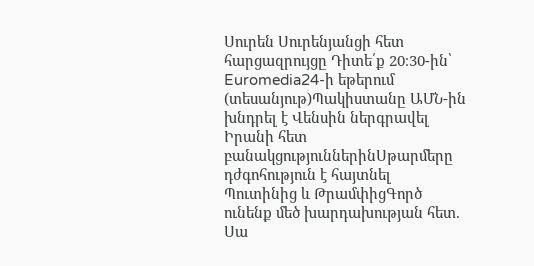Սուրեն Սուրենյանցի հետ հարցազրույցը Դիտե՛ք 20։30-ին՝ Euromedia24-ի եթերում (տեսանյութ)Պակիստանը ԱՄՆ-ին խնդրել է Վենսին ներգրավել Իրանի հետ բանակցություններինՍթարմերը դժգոհություն է հայտնել Պուտինից և ԹրամփիցԳործ ունենք մեծ խարդախության հետ. Սա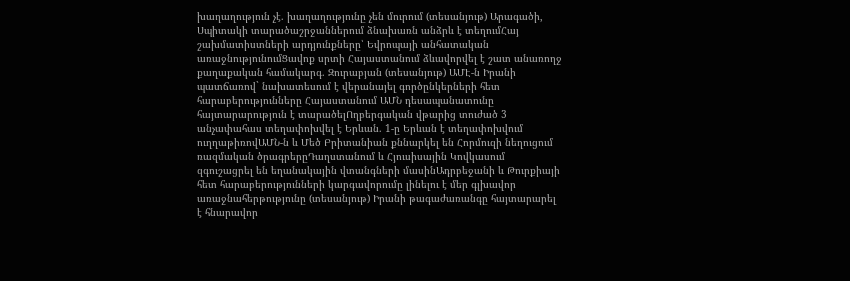խաղաղություն չէ. խաղաղությունը չեն մուրում (տեսանյութ) Արագածի, Սպիտակի տարածաշրջաններում ձնախառն անձրև է տեղումՀայ շախմատիստների արդյունքները՝ Եվրոպայի անհատական առաջնությունումՑավոք սրտի Հայաստանում ձևավորվել է շատ անառողջ քաղաքական համակարգ. Զուրաբյան (տեսանյութ) ԱՄԷ-ն Իրանի պատճառով` նախատեսում է վերանայել գործընկերների հետ հարաբերությունները Հայաստանում ԱՄՆ դեսապանատունը հայտարարություն է տարածելՈղբերգական վթարից տուժած 3 անչափահաս տեղափոխվել է Երևան. 1-ը Երևան է տեղափոխվում ուղղաթիռովԱՄՆ-ն և Մեծ Բրիտանիան քննարկել են Հորմուզի նեղուցում ռազմական ծրագրերըԴաղստանում և Հյուսիսային Կովկասում զգուշացրել են եղանակային վտանգների մասինԱդրբեջանի և Թուրքիայի հետ հարաբերությունների կարգավորումը լինելու է մեր գլխավոր առաջնահերթությունը (տեսանյութ) Իրանի թագաժառանգը հայտարարել է հնարավոր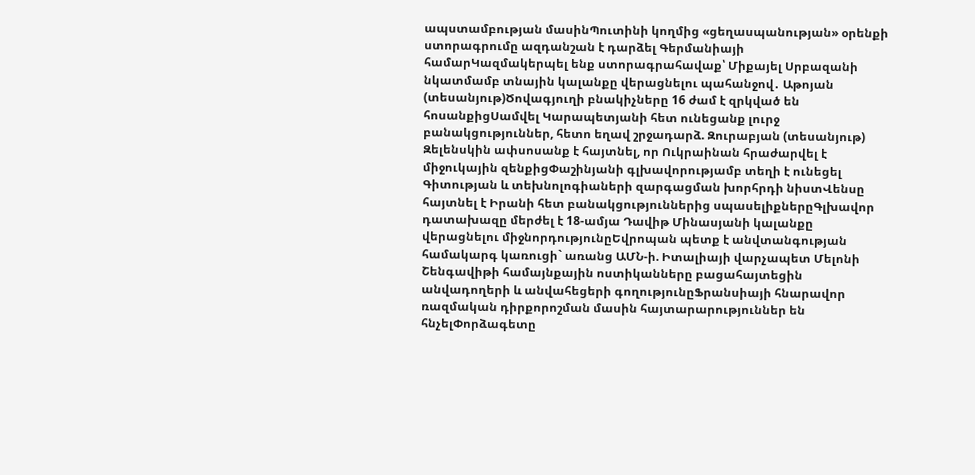ապստամբության մասինՊուտինի կողմից «ցեղասպանության» օրենքի ստորագրումը ազդանշան է դարձել Գերմանիայի համարԿազմակերպել ենք ստորագրահավաք՝ Միքայել Սրբազանի նկատմամբ տնային կալանքը վերացնելու պահանջով․ Աթոյան (տեսանյութ)Ծովագյուղի բնակիչները 16 ժամ է զրկված են հոսանքիցՍամվել Կարապետյանի հետ ունեցանք լուրջ բանակցություններ, հետո եղավ շրջադարձ. Զուրաբյան (տեսանյութ) Զելենսկին ափսոսանք է հայտնել, որ Ուկրաինան հրաժարվել է միջուկային զենքիցՓաշինյանի գլխավորությամբ տեղի է ունեցել Գիտության և տեխնոլոգիաների զարգացման խորհրդի նիստՎենսը հայտնել է Իրանի հետ բանակցություններից սպասելիքներըԳլխավոր դատախազը մերժել է 18-ամյա Դավիթ Մինասյանի կալանքը վերացնելու միջնորդությունըԵվրոպան պետք է անվտանգության համակարգ կառուցի` առանց ԱՄՆ-ի. Իտալիայի վարչապետ Մելոնի Շենգավիթի համայնքային ոստիկանները բացահայտեցին անվադողերի և անվահեցերի գողությունըՖրանսիայի հնարավոր ռազմական դիրքորոշման մասին հայտարարություններ են հնչելՓորձագետը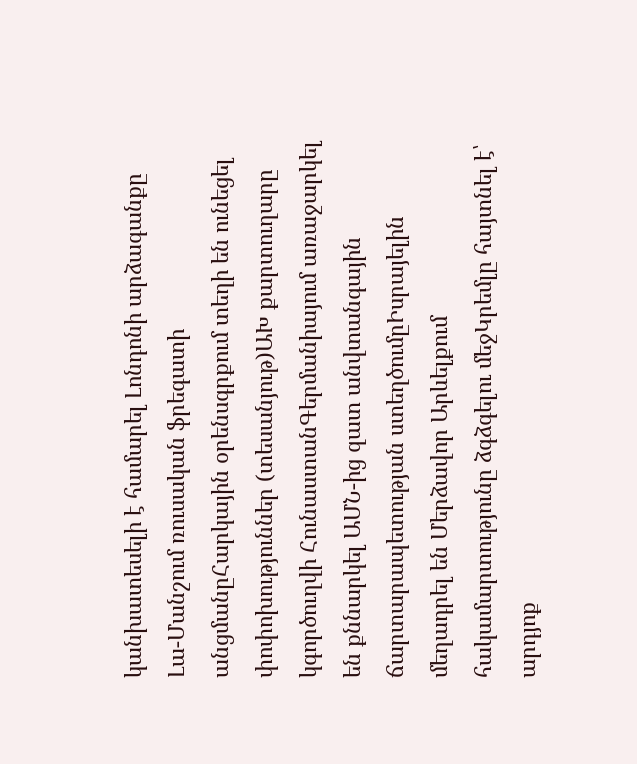կանխատեսելի է համարել Լոնդոնի արձագանքը Լա-Մանշում ռուսական ֆրեգատի անցմանըՀարկային օրենսգրքում տեղի են ունեցել փոփոխություններ (տեսանյութ)ԱԽ քարտուղարը կգործուղվի ՀունաստանԳերմանիայում առաջարկել են քննարկել ԱՄՆ-ից զատ անվտանգային ճարտարապետության ստեղծումըԻսրայելին մեղադրել են Մերձավոր Արևելքում հակամարտությունը ձգձգելու մեջԿրեմլը հայտնել է՝ արդյոք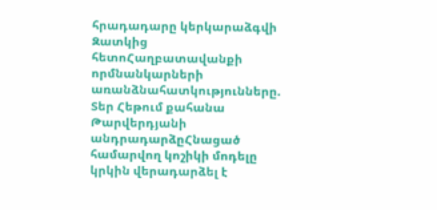հրադադարը կերկարաձգվի Զատկից հետոՀաղբատավանքի որմնանկարների առանձնահատկությունները. Տեր Հեթում քահանա Թարվերդյանի անդրադարձըՀնացած համարվող կոշիկի մոդելը կրկին վերադարձել է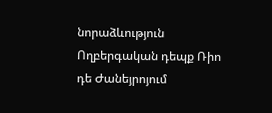նորաձևություն Ողբերգական դեպք Ռիո դե Ժանեյրոյում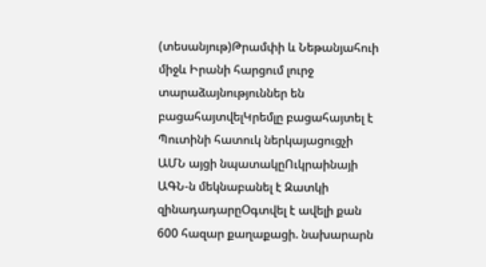(տեսանյութ)Թրամփի և Նեթանյահուի միջև Իրանի հարցում լուրջ տարաձայնություններ են բացահայտվելԿրեմլը բացահայտել է Պուտինի հատուկ ներկայացուցչի ԱՄՆ այցի նպատակըՈւկրաինայի ԱԳՆ-ն մեկնաբանել է Զատկի զինադադարըՕգտվել է ավելի քան 600 հազար քաղաքացի. նախարարն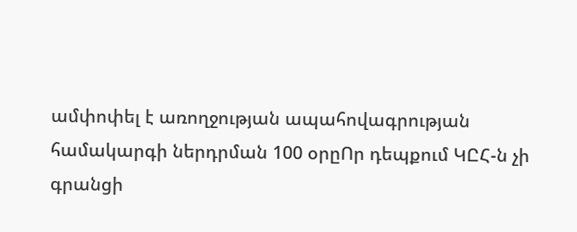ամփոփել է առողջության ապահովագրության համակարգի ներդրման 100 օրըՈր դեպքում ԿԸՀ-ն չի գրանցի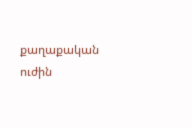քաղաքական ուժին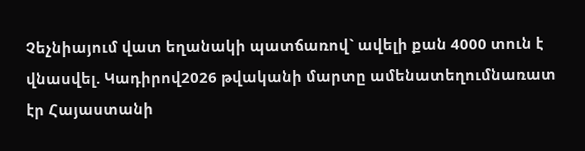Չեչնիայում վատ եղանակի պատճառով` ավելի քան 4000 տուն է վնասվել. Կադիրով2026 թվականի մարտը ամենատեղումնառատ էր Հայաստանի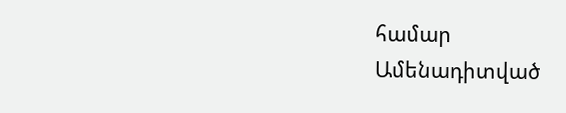համար
Ամենադիտված